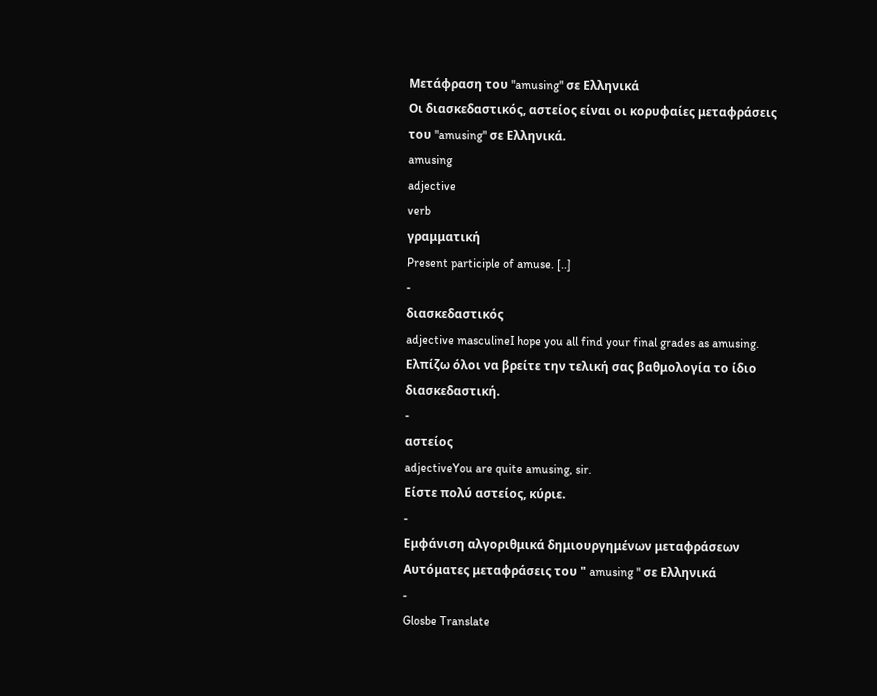Μετάφραση του "amusing" σε Ελληνικά
Οι διασκεδαστικός, αστείος είναι οι κορυφαίες μεταφράσεις του "amusing" σε Ελληνικά.
amusing
adjective
verb
γραμματική
Present participle of amuse. [..]
-
διασκεδαστικός
adjective masculineI hope you all find your final grades as amusing.
Ελπίζω όλοι να βρείτε την τελική σας βαθμολογία το ίδιο διασκεδαστική.
-
αστείος
adjectiveYou are quite amusing, sir.
Είστε πολύ αστείος, κύριε.
-
Εμφάνιση αλγοριθμικά δημιουργημένων μεταφράσεων
Αυτόματες μεταφράσεις του " amusing " σε Ελληνικά
-
Glosbe Translate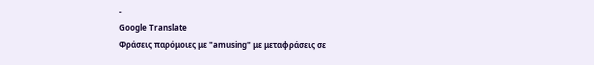-
Google Translate
Φράσεις παρόμοιες με "amusing" με μεταφράσεις σε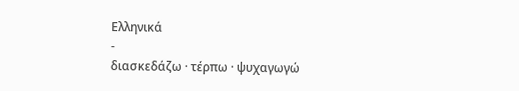Ελληνικά
-
διασκεδάζω · τέρπω · ψυχαγωγώ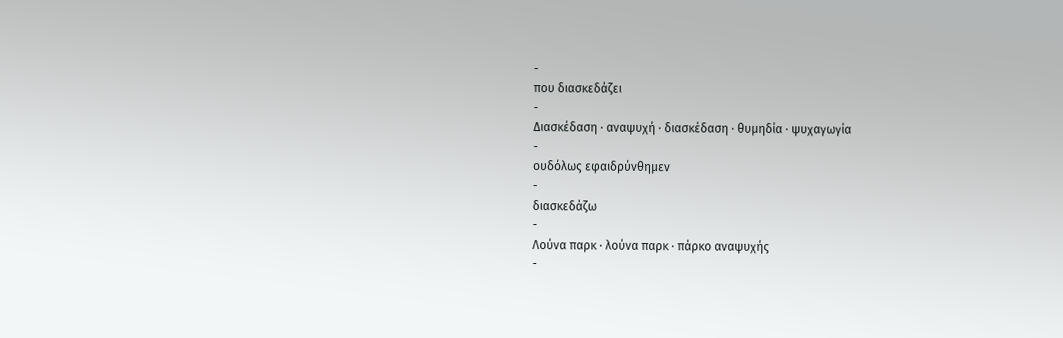-
που διασκεδάζει
-
Διασκέδαση · αναψυχή · διασκέδαση · θυμηδία · ψυχαγωγία
-
ουδόλως εφαιδρύνθημεν
-
διασκεδάζω
-
Λούνα παρκ · λούνα παρκ · πάρκο αναψυχής
-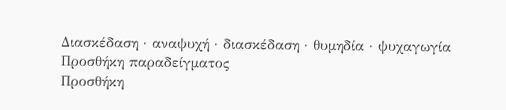Διασκέδαση · αναψυχή · διασκέδαση · θυμηδία · ψυχαγωγία
Προσθήκη παραδείγματος
Προσθήκη